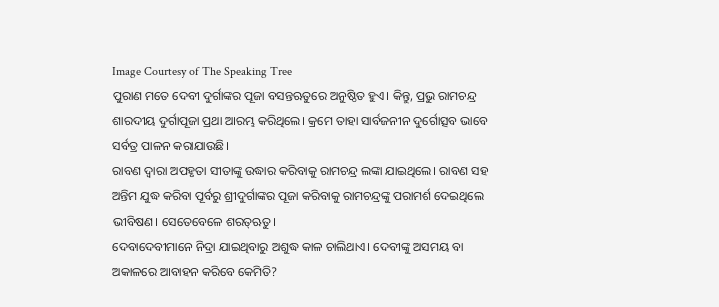Image Courtesy of The Speaking Tree
ପୁରାଣ ମତେ ଦେବୀ ଦୁର୍ଗାଙ୍କର ପୂଜା ବସନ୍ତଋତୁରେ ଅନୁଷ୍ଠିତ ହୁଏ। କିନ୍ତୁ, ପ୍ରଭୁ ରାମଚନ୍ଦ୍ର ଶାରଦୀୟ ଦୁର୍ଗାପୂଜା ପ୍ରଥା ଆରମ୍ଭ କରିଥିଲେ। କ୍ରମେ ତାହା ସାର୍ବଜନୀନ ଦୁର୍ଗୋତ୍ସବ ଭାବେ ସର୍ବତ୍ର ପାଳନ କରାଯାଉଛି।
ରାବଣ ଦ୍ୱାରା ଅପହୃତା ସୀତାଙ୍କୁ ଉଦ୍ଧାର କରିବାକୁ ରାମଚନ୍ଦ୍ର ଲଙ୍କା ଯାଇଥିଲେ। ରାବଣ ସହ ଅନ୍ତିମ ଯୁଦ୍ଧ କରିବା ପୂର୍ବରୁ ଶ୍ରୀଦୁର୍ଗାଙ୍କର ପୂଜା କରିବାକୁ ରାମଚନ୍ଦ୍ରଙ୍କୁ ପରାମର୍ଶ ଦେଇଥିଲେ ଭୀବିଷଣ। ସେତେବେଳେ ଶରତ୍ଋତୁ।
ଦେବାଦେବୀମାନେ ନିଦ୍ରା ଯାଇଥିବାରୁ ଅଶୁଦ୍ଧ କାଳ ଚାଲିଥାଏ। ଦେବୀଙ୍କୁ ଅସମୟ ବା ଅକାଳରେ ଆବାହନ କରିବେ କେମିତି?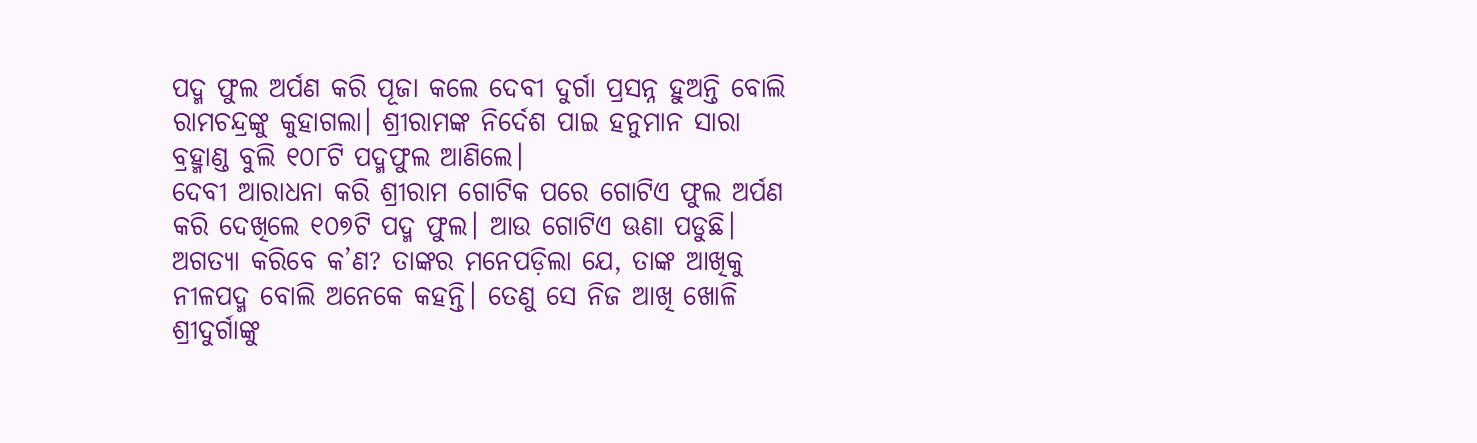ପଦ୍ମ ଫୁଲ ଅର୍ପଣ କରି ପୂଜା କଲେ ଦେବୀ ଦୁର୍ଗା ପ୍ରସନ୍ନ ହୁଅନ୍ତି ବୋଲି ରାମଚନ୍ଦ୍ରଙ୍କୁ କୁହାଗଲା। ଶ୍ରୀରାମଙ୍କ ନିର୍ଦେଶ ପାଇ ହନୁମାନ ସାରା ବ୍ରହ୍ମାଣ୍ଡ ବୁଲି ୧୦୮ଟି ପଦ୍ମଫୁଲ ଆଣିଲେ।
ଦେବୀ ଆରାଧନା କରି ଶ୍ରୀରାମ ଗୋଟିକ ପରେ ଗୋଟିଏ ଫୁଲ ଅର୍ପଣ କରି ଦେଖିଲେ ୧୦୭ଟି ପଦ୍ମ ଫୁଲ। ଆଉ ଗୋଟିଏ ଊଣା ପଡୁଛି। ଅଗତ୍ୟା କରିବେ କ’ଣ? ତାଙ୍କର ମନେପଡ଼ିଲା ଯେ, ତାଙ୍କ ଆଖିକୁ ନୀଳପଦ୍ମ ବୋଲି ଅନେକେ କହନ୍ତି। ତେଣୁ ସେ ନିଜ ଆଖି ଖୋଳି ଶ୍ରୀଦୁର୍ଗାଙ୍କୁ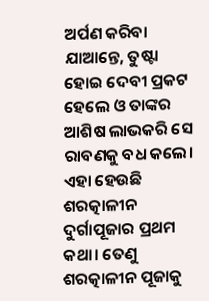ଅର୍ପଣ କରିବା ଯାଆନ୍ତେ, ତୁଷ୍ଟା ହୋଇ ଦେବୀ ପ୍ରକଟ ହେଲେ ଓ ତାଙ୍କର ଆଶିଷ ଲାଭକରି ସେ ରାବଣକୁ ବଧ କଲେ।
ଏହା ହେଉଛି ଶରତ୍କାଳୀନ ଦୁର୍ଗାପୂଜାର ପ୍ରଥମ କଥା। ତେଣୁ ଶରତ୍କାଳୀନ ପୂଜାକୁ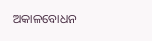ଅକାଳବୋଧନ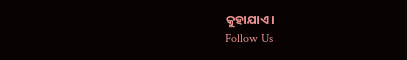କୁହାଯାଏ।
Follow Us